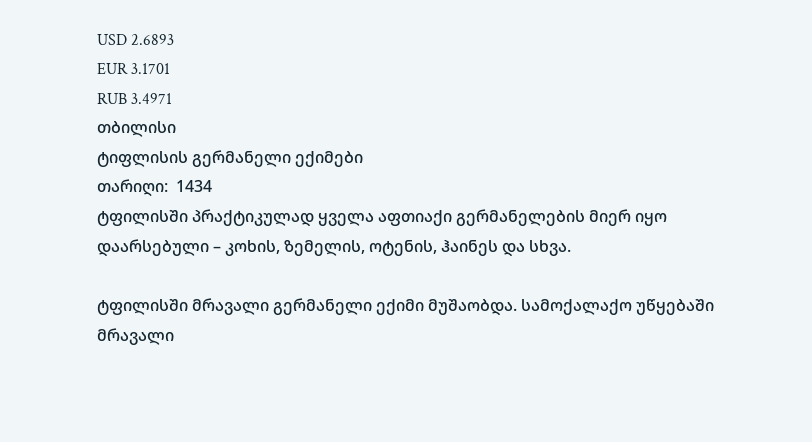USD 2.6893
EUR 3.1701
RUB 3.4971
თბილისი
ტიფლისის გერმანელი ექიმები
თარიღი:  1434
ტფილისში პრაქტიკულად ყველა აფთიაქი გერმანელების მიერ იყო დაარსებული – კოხის, ზემელის, ოტენის, ჰაინეს და სხვა.

ტფილისში მრავალი გერმანელი ექიმი მუშაობდა. სამოქალაქო უწყებაში მრავალი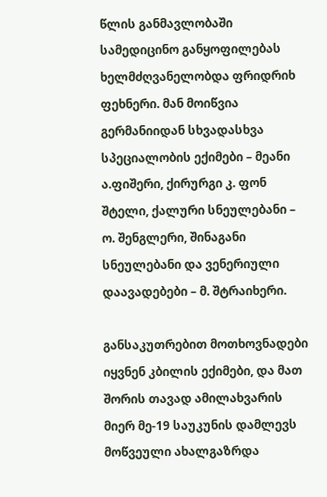წლის განმავლობაში სამედიცინო განყოფილებას ხელმძღვანელობდა ფრიდრიხ ფეხნერი. მან მოიწვია გერმანიიდან სხვადასხვა სპეციალობის ექიმები – მეანი ა.ფიშერი, ქირურგი კ. ფონ შტელი, ქალური სნეულებანი – ო. შენგლერი, შინაგანი სნეულებანი და ვენერიული დაავადებები – მ. შტრაიხერი.

განსაკუთრებით მოთხოვნადები იყვნენ კბილის ექიმები, და მათ შორის თავად ამილახვარის მიერ მე-19 საუკუნის დამლევს მოწვეული ახალგაზრდა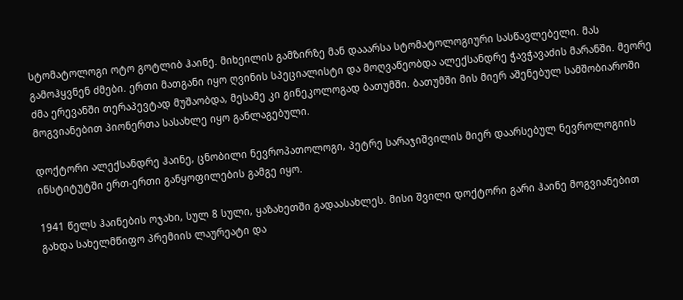სტომატოლოგი ოტო გოტლიბ ჰაინე. მიხეილის გამზირზე მან დააარსა სტომატოლოგიური სასწავლებელი. მას გამოჰყვნენ ძმები. ერთი მათგანი იყო ღვინის სპეციალისტი და მოღვაწეობდა ალექსანდრე ჭავჭავაძის მარანში. მეორე ძმა ერევანში თერაპევტად მუშაობდა, მესამე კი გინეკოლოგად ბათუმში. ბათუმში მის მიერ აშენებულ სამშობიაროში მოგვიანებით პიონერთა სასახლე იყო განლაგებული.

დოქტორი ალექსანდრე ჰაინე, ცნობილი ნევროპათოლოგი, პეტრე სარაჯიშვილის მიერ დაარსებულ ნევროლოგიის ინსტიტუტში ერთ-ერთი განყოფილების გამგე იყო.

1941 წელს ჰაინების ოჯახი, სულ 8 სული, ყაზახეთში გადაასახლეს. მისი შვილი დოქტორი გარი ჰაინე მოგვიანებით გახდა სახელმწიფო პრემიის ლაურეატი და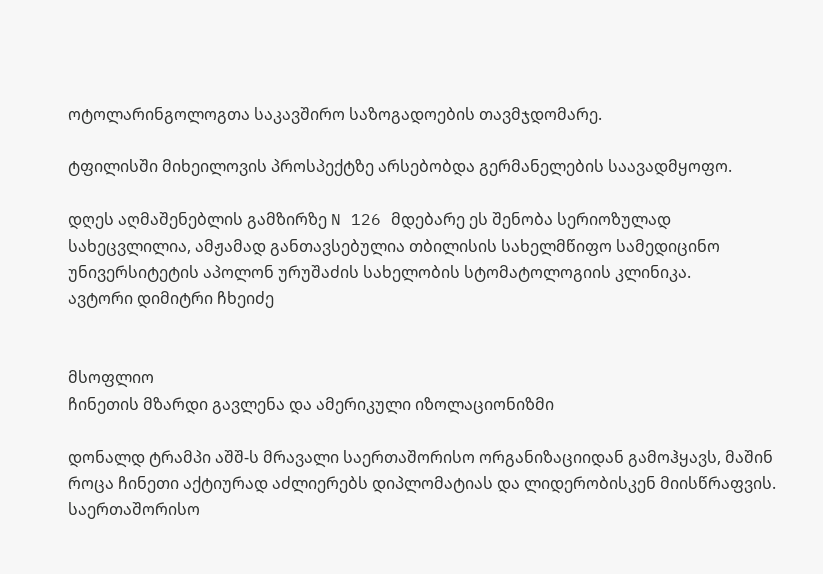ოტოლარინგოლოგთა საკავშირო საზოგადოების თავმჯდომარე.

ტფილისში მიხეილოვის პროსპექტზე არსებობდა გერმანელების საავადმყოფო.

დღეს აღმაშენებლის გამზირზე N 126 მდებარე ეს შენობა სერიოზულად სახეცვლილია, ამჟამად განთავსებულია თბილისის სახელმწიფო სამედიცინო უნივერსიტეტის აპოლონ ურუშაძის სახელობის სტომატოლოგიის კლინიკა.
ავტორი დიმიტრი ჩხეიძე


მსოფლიო
ჩინეთის მზარდი გავლენა და ამერიკული იზოლაციონიზმი

დონალდ ტრამპი აშშ-ს მრავალი საერთაშორისო ორგანიზაციიდან გამოჰყავს, მაშინ როცა ჩინეთი აქტიურად აძლიერებს დიპლომატიას და ლიდერობისკენ მიისწრაფვის. საერთაშორისო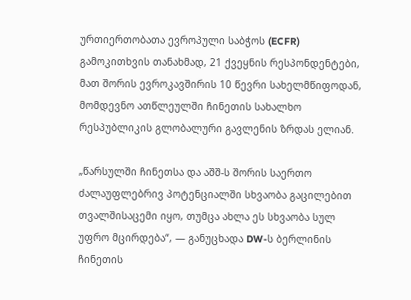ურთიერთობათა ევროპული საბჭოს (ECFR) გამოკითხვის თანახმად, 21 ქვეყნის რესპონდენტები, მათ შორის ევროკავშირის 10 წევრი სახელმწიფოდან, მომდევნო ათწლეულში ჩინეთის სახალხო რესპუბლიკის გლობალური გავლენის ზრდას ელიან.

„წარსულში ჩინეთსა და აშშ-ს შორის საერთო ძალაუფლებრივ პოტენციალში სხვაობა გაცილებით თვალშისაცემი იყო, თუმცა ახლა ეს სხვაობა სულ უფრო მცირდება“, — განუცხადა DW-ს ბერლინის ჩინეთის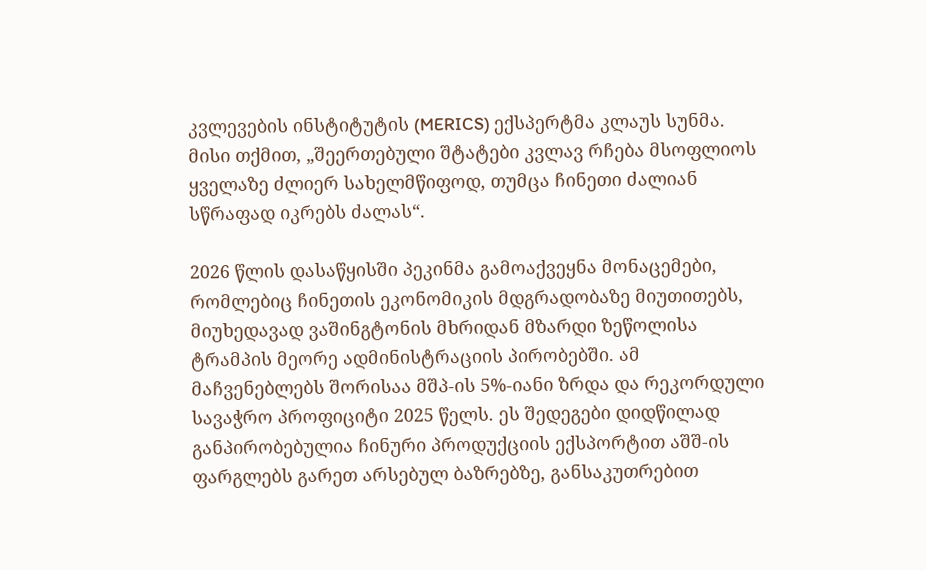კვლევების ინსტიტუტის (MERICS) ექსპერტმა კლაუს სუნმა. მისი თქმით, „შეერთებული შტატები კვლავ რჩება მსოფლიოს ყველაზე ძლიერ სახელმწიფოდ, თუმცა ჩინეთი ძალიან სწრაფად იკრებს ძალას“.

2026 წლის დასაწყისში პეკინმა გამოაქვეყნა მონაცემები, რომლებიც ჩინეთის ეკონომიკის მდგრადობაზე მიუთითებს, მიუხედავად ვაშინგტონის მხრიდან მზარდი ზეწოლისა ტრამპის მეორე ადმინისტრაციის პირობებში. ამ მაჩვენებლებს შორისაა მშპ-ის 5%-იანი ზრდა და რეკორდული სავაჭრო პროფიციტი 2025 წელს. ეს შედეგები დიდწილად განპირობებულია ჩინური პროდუქციის ექსპორტით აშშ-ის ფარგლებს გარეთ არსებულ ბაზრებზე, განსაკუთრებით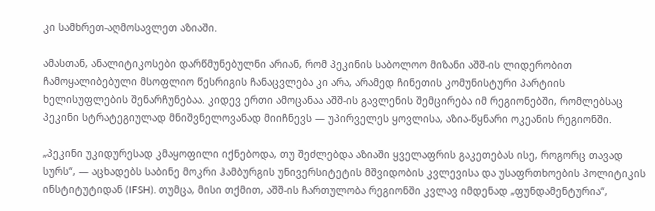კი სამხრეთ-აღმოსავლეთ აზიაში.

ამასთან, ანალიტიკოსები დარწმუნებულნი არიან, რომ პეკინის საბოლოო მიზანი აშშ-ის ლიდერობით ჩამოყალიბებული მსოფლიო წესრიგის ჩანაცვლება კი არა, არამედ ჩინეთის კომუნისტური პარტიის ხელისუფლების შენარჩუნებაა. კიდევ ერთი ამოცანაა აშშ-ის გავლენის შემცირება იმ რეგიონებში, რომლებსაც პეკინი სტრატეგიულად მნიშვნელოვანად მიიჩნევს — უპირველეს ყოვლისა, აზია-წყნარი ოკეანის რეგიონში.

„პეკინი უკიდურესად კმაყოფილი იქნებოდა, თუ შეძლებდა აზიაში ყველაფრის გაკეთებას ისე, როგორც თავად სურს“, — აცხადებს საბინე მოკრი ჰამბურგის უნივერსიტეტის მშვიდობის კვლევისა და უსაფრთხოების პოლიტიკის ინსტიტუტიდან (IFSH). თუმცა, მისი თქმით, აშშ-ის ჩართულობა რეგიონში კვლავ იმდენად „ფუნდამენტურია“,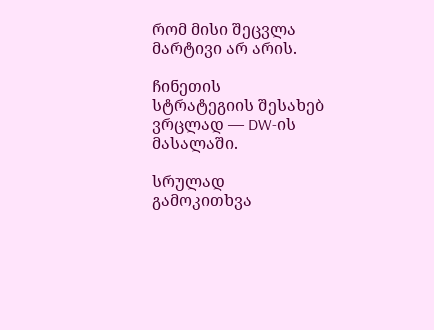რომ მისი შეცვლა მარტივი არ არის.

ჩინეთის სტრატეგიის შესახებ ვრცლად — DW-ის მასალაში.

სრულად
გამოკითხვა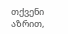თქვენი აზრით,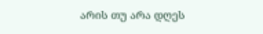არის თუ არა დღეს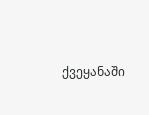ქვეყანაში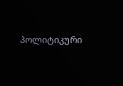პოლიტიკური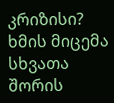კრიზისი?
ხმის მიცემა
სხვათა შორის